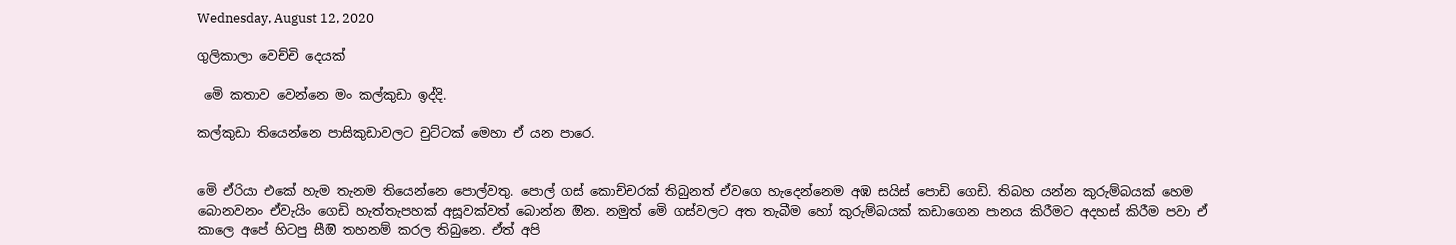Wednesday, August 12, 2020

ගුලිකාලා වෙච්චි දෙයක්

 මෙි කතාව වෙන්නෙ මං කල්කුඩා ඉද්දි.

කල්කුඩා තියෙන්නෙ පාසිකුඩාවලට චුට්ටක් මෙහා ඒ යන පාරෙ.


මෙි ඒරියා එකේ හැම තැනම තියෙන්නෙ පොල්වතු. පොල් ගස් කොච්චරක් තිබුනත් ඒවගෙ හැදෙන්නෙම අඹ සයිස් පොඩි ගෙඩි. තිබහ යන්න කුරුම්බයක් හෙම බොනවනං ඒවැයිං ගෙඩි හැත්තැපහක් අසූවක්වත් බොන්න ඔින. නමුත් මෙි ගස්වලට අත තැබීම හෝ කුරුම්බයක් කඩාගෙන පානය කිරීමට අදහස් කිරීම පවා ඒ කාලෙ අපේ හිටපු සීඔි තහනම් කරල තිබුනෙ. ඒත් අපි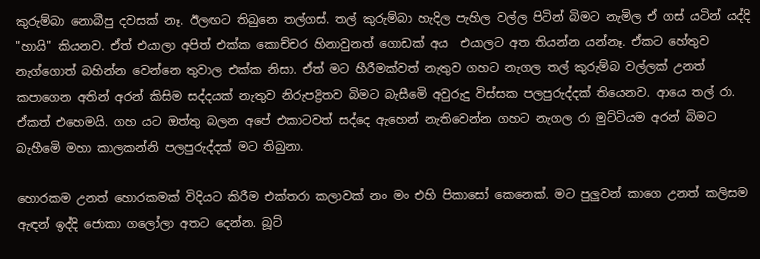කුරුම්බා නොබීපු දවසක් නෑ. ඊලඟට තිබුනෙ තල්ගස්. තල් කුරුම්බා හැදිල පැහිල වල්ල පිටින් බිමට නැමිල ඒ ගස් යටින් යද්දි "හායි" කියනව. ඒත් එයාලා අපිත් එක්ක කොච්චර හිනාවුනත් ගොඩක් අය  එයාලට අත තියන්න යන්නෑ. ඒකට හේතුව නැග්ගොත් බහින්න වෙන්නෙ තුවාල එක්ක නිසා. ඒත් මට හීරීමක්වත් නැතුව ගහට නැගල තල් කුරුම්බ වල්ලක් උනත් කපාගෙන අතින් අරන් කිසිම සද්දයක් නැතුව නිරුපද්‍රිතව බිමට බැසීමෙි අවුරුදු විස්සක පලපුරුද්දක් තියෙනව. ආයෙ තල් රා. ඒකත් එහෙමයි. ගහ යට ඔත්තු බලන අපේ එකාටවත් සද්දෙ ඇහෙන් නැතිවෙන්න ගහට නැගල රා මුට්ටියම අරන් බිමට බැහීමෙි මහා කාලකන්නි පලපුරුද්දක් මට තිබුනා.

හොරකම උනත් හොරකමක් විදියට කිරීම එක්තරා කලාවක් නං මං එහි පිකාසෝ කෙනෙක්. මට පුලුවන් කාගෙ උනත් කලිසම ඇඳන් ඉද්දි ජොකා ගලෝලා අතට දෙන්න. බූට්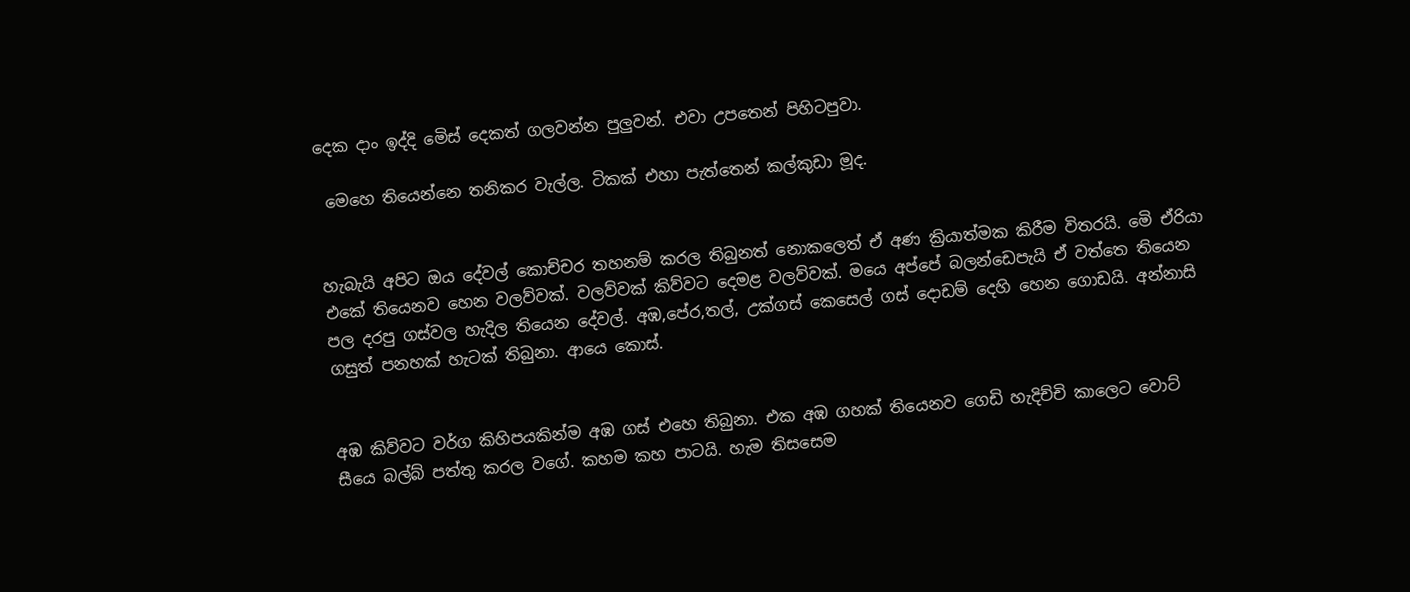දෙක දාං ඉද්දි මෙිස් දෙකත් ගලවන්න පුලුවන්. එවා උපතෙන් පිහිටපුවා.

 මෙහෙ තියෙන්නෙ තනිකර වැල්ල. ටිකක් එහා පැත්තෙන් කල්කුඩා මූද.


හැබැයි අපිට ඔය දේවල් කොච්චර තහනම් කරල තිබුනත් නොකලෙත් ඒ අණ ක්‍රියාත්මක කිරීම විතරයි. මෙි ඒරියා එකේ තියෙනව හෙන වලව්වක්. වලව්වක් කිව්වට දෙමළ වලව්වක්. මයෙ අප්පේ බලන්ඩෙපැයි ඒ වත්තෙ තියෙන පල දරපු ගස්වල හැදිල තියෙන දේවල්. අඹ,පේර,තල්, උක්ගස් කෙසෙල් ගස් දොඩම් දෙහි හෙන ගොඩයි. අන්නාසි ගසුත් පනහක් හැටක් තිබුනා. ආයෙ කොස්.


අඹ කිව්වට වර්ග කිහිපයකින්ම අඹ ගස් එහෙ තිබුනා. එක අඹ ගහක් තියෙනව ගෙඩි හැදිච්චි කාලෙට වොට් සීයෙ බල්බ් පත්තු කරල වගේ. කහම කහ පාටයි. හැම තිසසෙම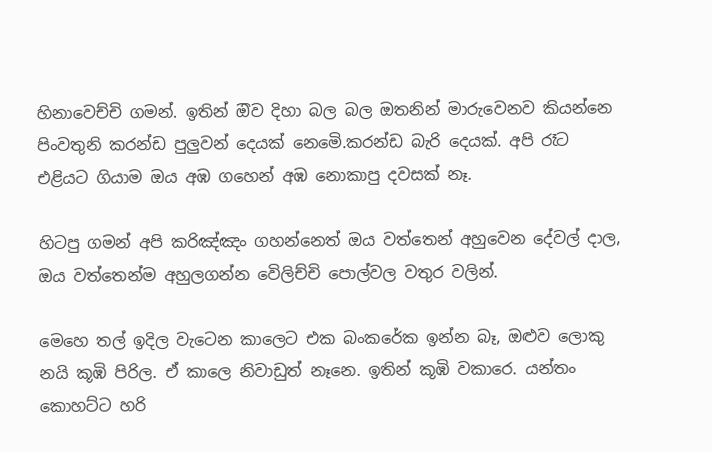හිනාවෙච්චි ගමන්. ඉතින් ඔිව දිහා බල බල ඔතනින් මාරුවෙනව කියන්නෙ පිංවතුනි කරන්ඩ පුලුවන් දෙයක් නෙමෙි.කරන්ඩ බැරි දෙයක්. අපි රෑට එළියට ගියාම ඔය අඹ ගහෙන් අඹ නොකාපු දවසක් නෑ.

හිටපු ගමන් අපි කරිඤ්ඤං ගහන්නෙත් ඔය වත්තෙන් අහුවෙන දේවල් දාල, ඔය වත්තෙන්ම අහුලගන්න වෙිලිච්චි පොල්වල වතුර වලින්.

මෙහෙ තල් ඉදිල වැටෙන කාලෙට එක බංකරේක ඉන්න බෑ, ඔළුව ලොකු නයි කූඹි පිරිල. ඒ කාලෙ නිවාඩුත් නෑනෙ. ඉතින් කූඹි වකාරෙ. යන්තං කොහට්ට හරි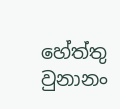හේත්තු වුනානං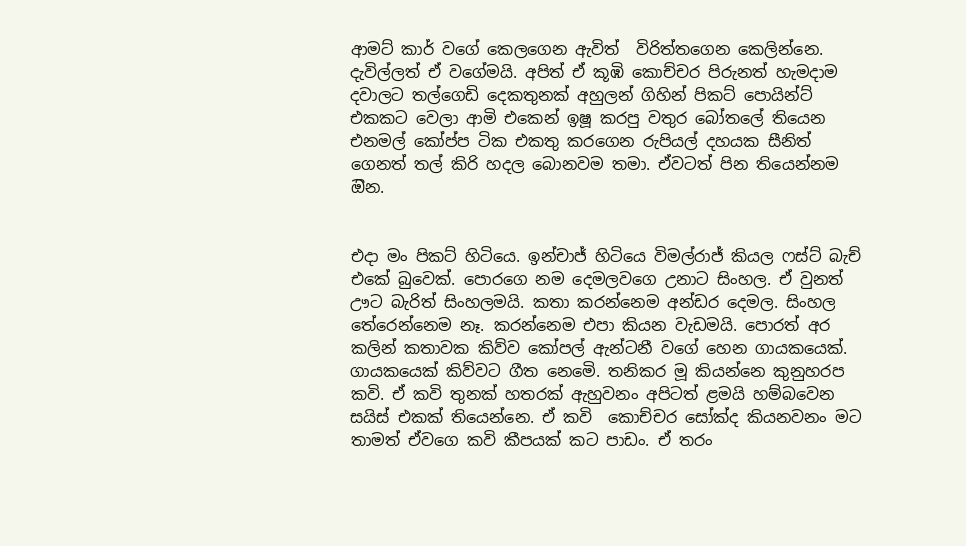ආමට් කාර් වගේ කෙලගෙන ඇවිත්  විරිත්තගෙන කෙලින්නෙ. දැවිල්ලත් ඒ වගේමයි. අපිත් ඒ කූඹි කොච්චර පිරුනත් හැමදාම දවාලට තල්ගෙඩි දෙකතුනක් අහුලන් ගිහින් පිකට් පොයින්ට් එකකට වෙලා ආමි එකෙන් ඉෂූ කරපු වතුර බෝතලේ තියෙන එනමල් කෝප්ප ටික එකතු කරගෙන රුපියල් දහයක සීනිත් ගෙනත් තල් කිරි හදල බොනවම තමා. ඒවටත් පින තියෙන්නම ඔින.


එදා මං පිකට් හිටියෙ. ඉන්චාජ් හිටියෙ විමල්රාජ් කියල ෆස්ට් බැච් එකේ බුවෙක්. පොරගෙ නම දෙමලවගෙ උනාට සිංහල. ඒ වුනත් ඌට බැරිත් සිංහලමයි. කතා කරන්නෙම අන්ඩර දෙමල. සිංහල තේරෙන්නෙම නෑ. කරන්නෙම එපා කියන වැඩමයි. පොරත් අර කලින් කතාවක කිව්ව කෝපල් ඇන්ටනී වගේ හෙන ගායකයෙක්. ගායකයෙක් කිව්වට ගීත නෙමෙි. තනිකර මූ කියන්නෙ කුනුහරප කවි. ඒ කවි තුනක් හතරක් ඇහුවනං අපිටත් ළමයි හම්බවෙන සයිස් එකක් තියෙන්නෙ. ඒ කවි  කොච්චර සෝක්ද කියනවනං මට තාමත් ඒවගෙ කවි කීපයක් කට පාඩං. ඒ තරං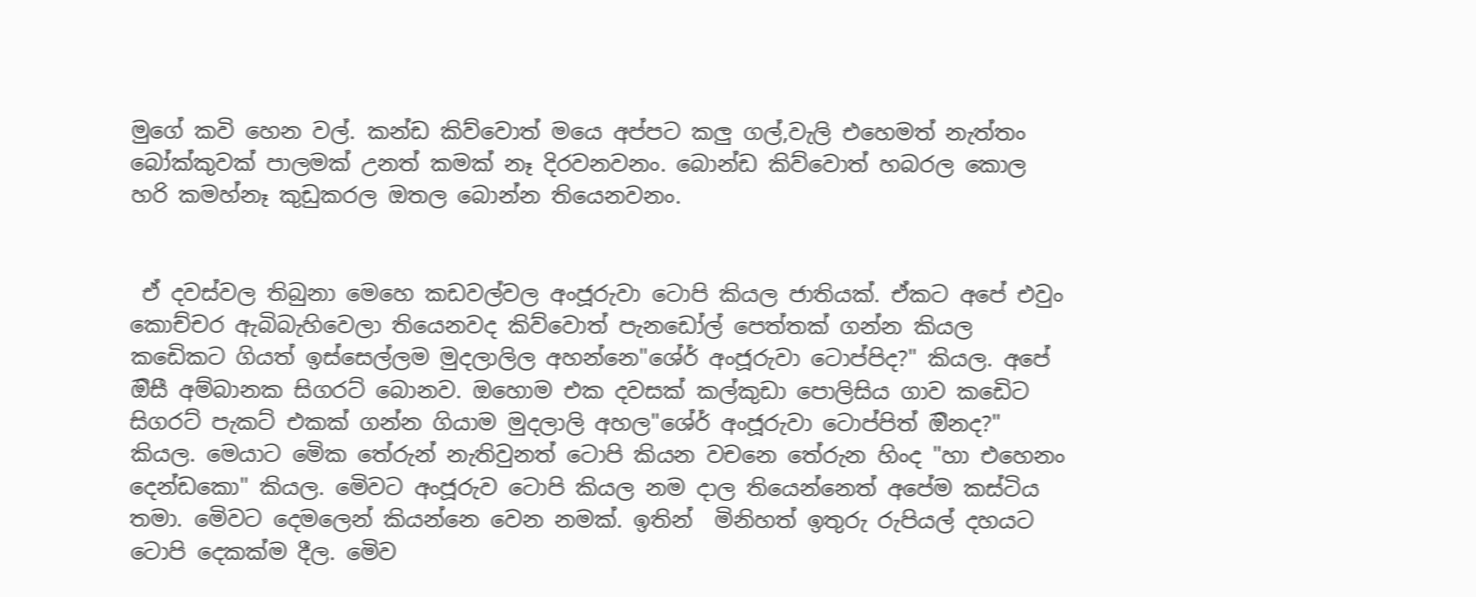මුගේ කවි හෙන වල්. කන්ඩ කිව්වොත් මයෙ අප්පට කලු ගල්,වැලි එහෙමත් නැත්තං බෝක්කුවක් පාලමක් උනත් කමක් නෑ දිරවනවනං. බොන්ඩ කිව්වොත් හබරල කොල හරි කමහ්නෑ කුඩුකරල ඔතල බොන්න තියෙනවනං.


 ඒ දවස්වල තිබුනා මෙහෙ කඩවල්වල අංජූරුවා ටොපි කියල ජාතියක්. ඒකට අපේ එවුං කොච්චර ඇබිබැහිවෙලා තියෙනවද කිව්වොත් පැනඩෝල් පෙත්තක් ගන්න කියල කඩෙිකට ගියත් ඉස්සෙල්ලම මුදලාලිල අහන්නෙ"ශේර් අංජූරුවා ටොප්පිද?" කියල. අපේ ඔිසී අම්බානක සිගරට් බොනව. ඔහොම එක දවසක් කල්කුඩා පොලිසිය ගාව කඩෙිට සිගරට් පැකට් එකක් ගන්න ගියාම මුදලාලි අහල"ශේර් අංජූරුවා ටොප්පිත් ඔිනද?" කියල. මෙයාට මෙික තේරුන් නැතිවුනත් ටොපි කියන වචනෙ තේරුන හිංද "හා එහෙනං දෙන්ඩකො" කියල. මෙිවට අංජූරුව ටොපි කියල නම දාල තියෙන්නෙත් අපේම කස්ටිය තමා. මෙිවට දෙමලෙන් කියන්නෙ වෙන නමක්. ඉතින්  මිනිහත් ඉතුරු රුපියල් දහයට ටොපි දෙකක්ම දීල. මෙිව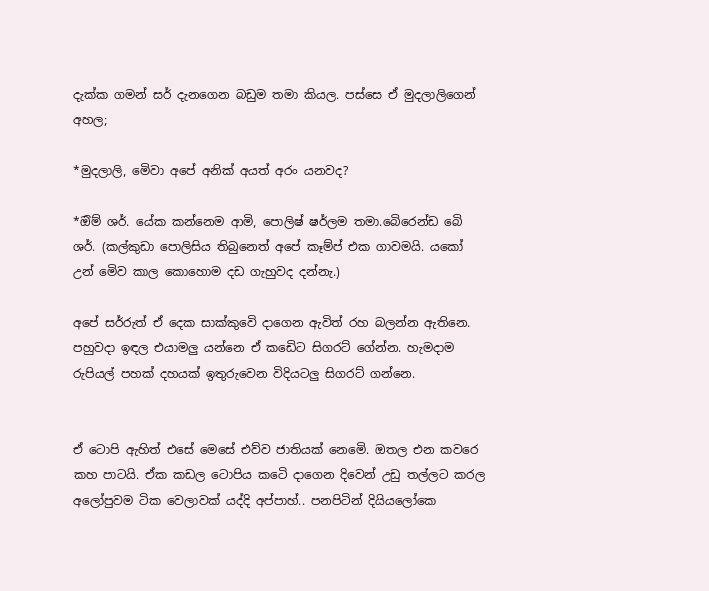දැක්ක ගමන් සර් දැනගෙන බඩුම තමා කියල. පස්සෙ ඒ මුදලාලිගෙන් අහල;

*මුදලාලි, මෙිවා අපේ අනික් අයත් අරං යනවද?

*ඔිම් ශර්. යේක කන්නෙම ආමි, පොලිෂ් ෂර්ලම තමා.බෙිරෙන්ඩ බෙි ශර්. (කල්කුඩා පොලිසිය තිබුනෙත් අපේ කෑම්ප් එක ගාවමයි. යකෝ උන් මෙිව කාල කොහොම දඩ ගැහුවද දන්නැ.)

අපේ සර්රුත් ඒ දෙක සාක්කුවෙි දාගෙන ඇවිත් රහ බලන්න ඇතිනෙ. පහුවදා ඉඳල එයාමලු යන්නෙ ඒ කඩෙිට සිගරට් ගේන්න. හැමදාම රුපියල් පහක් දහයක් ඉතුරුවෙන විදියටලු සිගරට් ගන්නෙ.


ඒ ටොපි ඇහිත් එසේ මෙසේ එව්ව ජාතියක් නෙමෙි. ඔතල එන කවරෙ කහ පාටයි. ඒක කඩල ටොපිය කටෙි දාගෙන දිවෙන් උඩු තල්ලට කරල අලෝපුවම ටික වෙලාවක් යද්දි අප්පාහ්.. පනපිටින් දියියලෝකෙ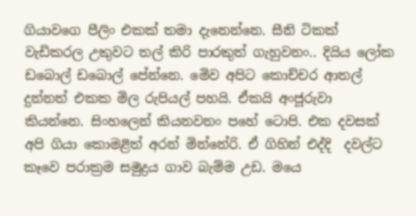ගියාවගෙ පීලිං එකක් තමා දැනෙන්නෙ. සීනි ටිකක් වැඩිකරල උකුවට තල් කිරි පාරකුත් ගැහුවනං.. දියිය ලෝක ඩබොල් ඩබොල් පේන්නෙ. මෙිව අපිට කොච්චර ආතල් දුන්නත් එකක මිල රුපියල් පහයි. ඒකයි අංජූරුවා කියන්නෙ. සිංහලෙන් කියනවනං පහේ ටොපි. එක දවසක් අපි ගියා කොමළිත් අරන් මින්නේරි. ඒ ගිහින් එද්දි  දවල්ට කෑවෙ පරාක්‍රම සමුද්‍රය ගාව බැම්ම උඩ. මයෙ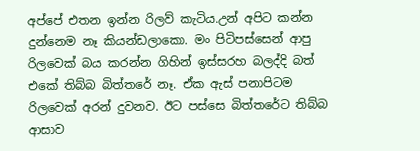අප්පේ එතන ඉන්න රිලව් කැටිය.උන් අපිට කන්න දුන්නෙම නෑ කියන්ඩලාකො. මං පිටිපස්සෙන් ආපු රිලවෙක් බය කරන්න ගිහින් ඉස්සරහ බලද්දි බත් එකේ තිබ්බ බිත්තරේ නෑ. ඒක ඇස් පනාපිටම රිලවෙක් අරන් දුවනව. ඊට පස්සෙ බිත්තරේට තිබ්බ ආසාව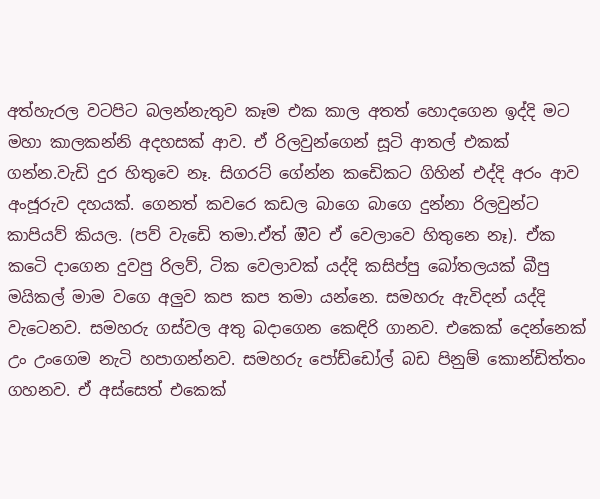අත්හැරල වටපිට බලන්නැතුව කෑම එක කාල අතත් හොදගෙන ඉද්දි මට මහා කාලකන්නි අදහසක් ආව. ඒ රිලවුන්ගෙන් සූටි ආතල් එකක් ගන්න.වැඩි දුර හිතුවෙ නෑ. සිගරට් ගේන්න කඩෙිකට ගිහින් එද්දි අරං ආව අංජූරුව දහයක්. ගෙනත් කවරෙ කඩල බාගෙ බාගෙ දුන්නා රිලවුන්ට කාපියව් කියල. (පව් වැඩෙි තමා.ඒත් ඔිව ඒ වෙලාවෙ හිතුනෙ නෑ). ඒක කටෙි දාගෙන දුවපු රිලව්, ටික වෙලාවක් යද්දි කසිප්පු බෝතලයක් බීපු මයිකල් මාම වගෙ අලුව කප කප තමා යන්නෙ. සමහරු ඇවිදන් යද්දි වැටෙනව. සමහරු ගස්වල අතු බදාගෙන කෙඳිරි ගානව. එකෙක් දෙන්නෙක් උං උංගෙම නැටි හපාගන්නව. සමහරු පෝඩ්ඩෝල් බඩ පිනුම් කොන්ඩිත්තං ගහනව. ඒ අස්සෙත් එකෙක්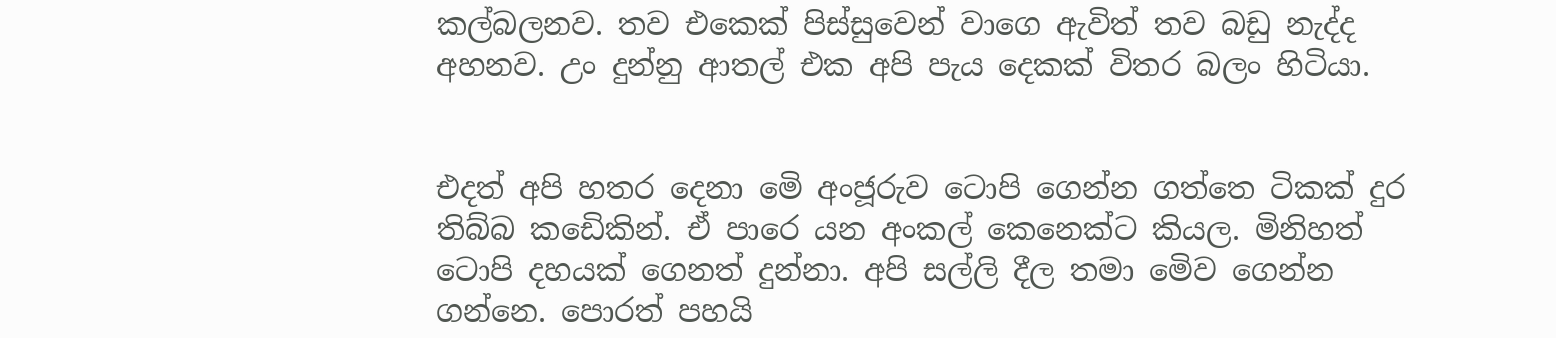කල්බලනව. තව එකෙක් පිස්සුවෙන් වාගෙ ඇවිත් තව බඩු නැද්ද අහනව. උං දුන්නු ආතල් එක අපි පැය දෙකක් විතර බලං හිටියා.


එදත් අපි හතර දෙනා මෙි අංජූරුව ටොපි ගෙන්න ගත්තෙ ටිකක් දුර තිබ්බ කඩෙිකින්. ඒ පාරෙ යන අංකල් කෙනෙක්ට කියල. මිනිහත් ටොපි දහයක් ගෙනත් දුන්නා. අපි සල්ලි දීල තමා මෙිව ගෙන්න ගන්නෙ. පොරත් පහයි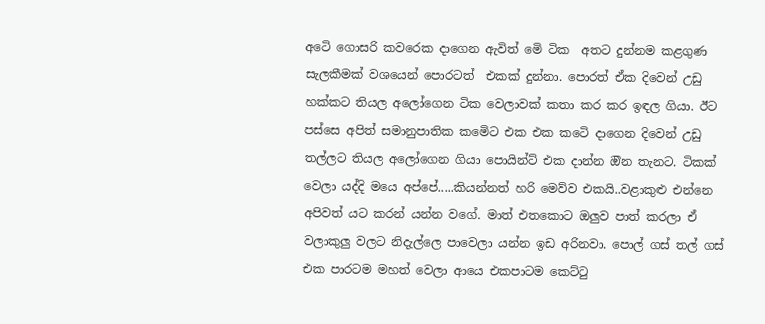අටෙි ගොසරි කවරෙක දාගෙන ඇවිත් මෙි ටික  අතට දුන්නම කළගුණ සැලකීමක් වශයෙන් පොරටත්  එකක් දුන්නා. පොරත් ඒක දිවෙන් උඩු හක්කට තියල අලෝගෙන ටික වෙලාවක් කතා කර කර ඉඳල ගියා. ඊට පස්සෙ අපිත් සමානුපාතික කමෙිට එක එක කටෙි දාගෙන දිවෙන් උඩු තල්ලට තියල අලෝගෙන ගියා පොයින්ට් එක දාන්න ඔින තැනට. ටිකක් වෙලා යද්දි මයෙ අප්පේ.....කියන්නත් හරි මෙව්ව එකයි..වළාකුළු එන්නෙ අපිවත් යට කරන් යන්න වගේ. මාත් එතකොට ඔලුව පාත් කරලා ඒ වලාකුලු වලට නිදැල්ලෙ පාවෙලා යන්න ඉඩ අරිනවා. පොල් ගස් තල් ගස් එක පාරටම මහත් වෙලා ආයෙ එකපාටම කෙට්ටු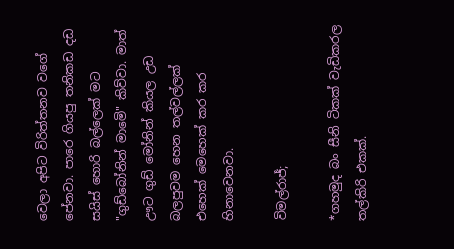වෙලා අපිට විරිත්තනව වගේ පේනවා. පාරෙ ගියපු තනිකඩ දඩ සයිස් හොරි බල්ලෙක් මට "ගුඩ්බෝනින් මාමෙි" කිව්වා. මාත් ඌට ගුඩ් මෝනින් කියල උඩ බලපුවම හෙන තල්වල්ලක් එහෙක් මෙහෙක් කර කර හිනාවෙනවා.

විමල්රාජ්;

*ගහමුද බං සීනි ටිකක් වැඩිකරල තල්කිරි එකක්.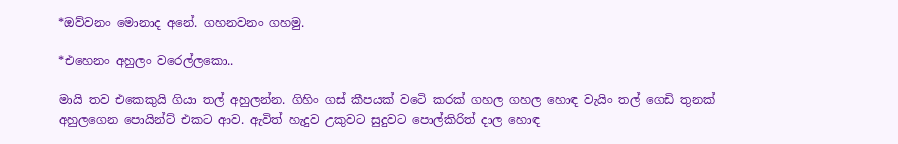*ඔව්වනං මොනාද අනේ. ගහනවනං ගහමු.

*එහෙනං අහුලං වරෙල්ලකො..

මායි තව එකෙකුයි ගියා තල් අහුලන්න. ගිහිං ගස් කීපයක් වටෙි කරක් ගහල ගහල හොඳ වැයිං තල් ගෙඩි තුනක් අහුලගෙන පොයින්ට් එකට ආව. ඇවිත් හැදුව උකුවට සුදුවට පොල්කිරිත් දාල හොඳ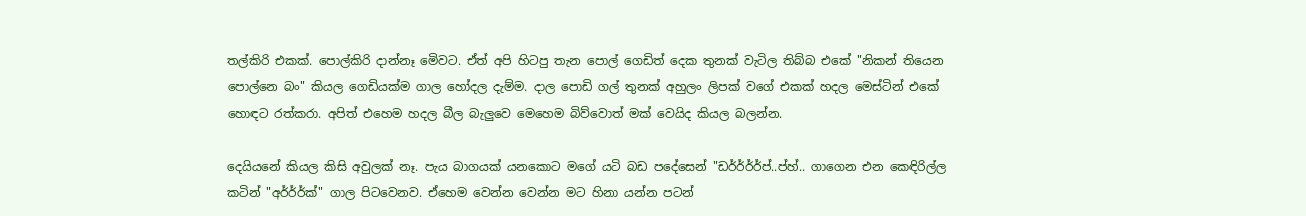තල්කිරි එකක්. පොල්කිරි දාන්නෑ මෙිවට. ඒත් අපි හිටපු තැන පොල් ගෙඩිත් දෙක තුනක් වැටිල තිබ්බ එකේ "නිකන් තියෙන පොල්නෙ බං" කියල ගෙඩියක්ම ගාල හෝදල දැම්ම. දාල පොඩි ගල් තුනක් අහුලං ලිපක් වගේ එකක් හදල මෙස්ටින් එකේ හොඳට රත්කරා. අපිත් එහෙම හදල බීල බැලුවෙ මෙහෙම බිව්වොත් මක් වෙයිද කියල බලන්න.

දෙයියනේ කියල කිසි අවුලක් නෑ. පැය බාගයක් යනකොට මගේ යටි බඩ පදේසෙන් "ඩර්ර්ර්ර්ප්..ප්හ්.. ගාගෙන එන කෙඳිරිල්ල කටින් "අර්ර්ර්ක්" ගාල පිටවෙනව. ඒහෙම වෙන්න වෙන්න මට හිනා යන්න පටන්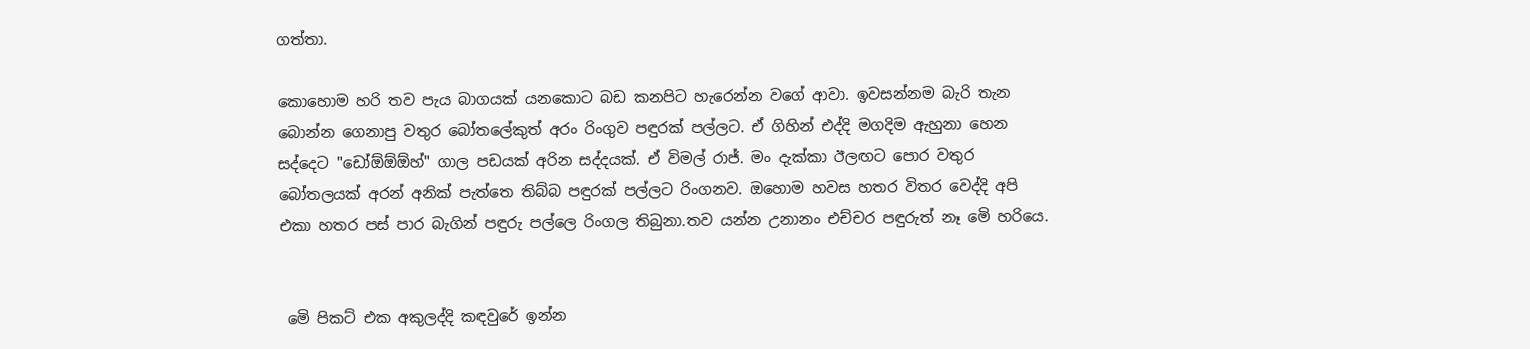ගත්තා.

කොහොම හරි තව පැය බාගයක් යනකොට බඩ කනපිට හැරෙන්න වගේ ආවා. ඉවසන්නම බැරි තැන බොන්න ගෙනාපු වතුර බෝතලේකුත් අරං රිංගුව පඳුරක් පල්ලට. ඒ ගිහින් එද්දි මගදිම ඇහුනා හෙන සද්දෙට "ඩෝඕඕඕහ්" ගාල පඩයක් අරින සද්දයක්. ඒ විමල් රාජ්. මං දැක්කා ඊලඟට පොර වතුර බෝතලයක් අරන් අනික් පැත්තෙ තිබ්බ පඳුරක් පල්ලට රිංගනව. ඔහොම හවස හතර විතර වෙද්දි අපි එකා හතර පස් පාර බැගින් පඳුරු පල්ලෙ රිංගල තිබුනා.තව යන්න උනානං එච්චර පඳුරුත් නෑ මෙි හරියෙ.


 මෙි පිකට් එක අකුලද්දි කඳවුරේ ඉන්න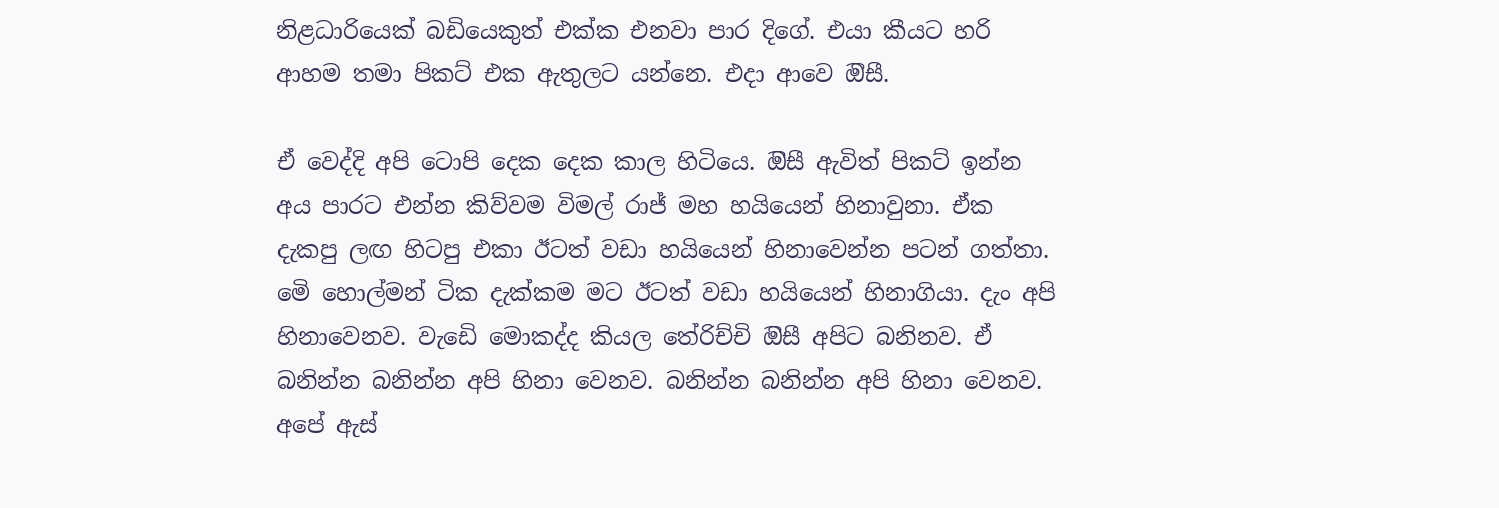නිළධාරියෙක් බඩියෙකුත් එක්ක එනවා පාර දිගේ. එයා කීයට හරි ආහම තමා පිකට් එක ඇතුලට යන්නෙ. එදා ආවෙ ඔිසී.

ඒ වෙද්දි අපි ටොපි දෙක දෙක කාල හිටියෙ. ඔිසී ඇවිත් පිකට් ඉන්න අය පාරට එන්න කිව්වම විමල් රාජ් මහ හයියෙන් හිනාවුනා. ඒක දැකපු ලඟ හිටපු එකා ඊටත් වඩා හයියෙන් හිනාවෙන්න පටන් ගත්තා. මෙි හොල්මන් ටික දැක්කම මට ඊටත් වඩා හයියෙන් හිනාගියා. දැං අපි හිනාවෙනව. වැඩෙි මොකද්ද කියල තේරිච්චි ඔිසී අපිට බනිනව. ඒ බනින්න බනින්න අපි හිනා වෙනව. බනින්න බනින්න අපි හිනා වෙනව. අපේ ඇස්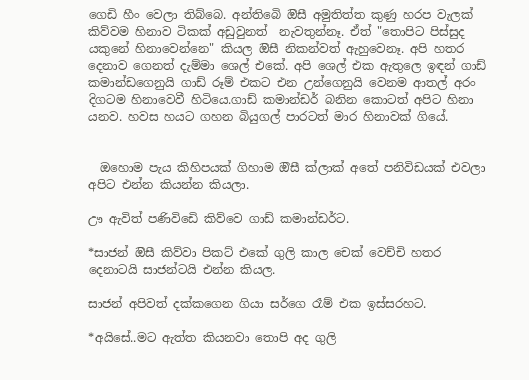ගෙඩි හීං වෙලා තිබ්බෙ. අන්තිබෙි ඔිසී අමුතිත්ත කුණු හරප වැලක් කිව්වම හිනාව ටිකක් අඩුවුනත්  නැවතුන්නෑ. ඒත් "තොපිට පිස්සුද යකුනේ හිනාවෙන්නෙ" කියල ඔිසී නිකන්වත් ඇහුවෙනෑ. අපි හතර දෙනාව ගෙනත් දැම්මා ශෙල් එකේ. අපි ශෙල් එක ඇතුලෙ ඉඳන් ගාඩ් කමාන්ඩගෙනුයි ගාඩ් රූම් එකට එන උන්ගෙනුයි වෙනම ආතල් අරං දිගටම හිනාවෙවී හිටියෙ.ගාඩ් කමාන්ඩර් බනින කොටත් අපිට හිනා යනව. හවස හයට ගහන බියුගල් පාරටත් මාර හිනාවක් ගියේ.


  ඔහොම පැය කිහිපයක් ගිහාම ඔිසී ක්ලාක් අතේ පනිවිඩයක් එවලා අපිට එන්න කියන්න කියලා.

ඌ ඇවිත් පණිවිඩෙි කිව්වෙ ගාඩ් කමාන්ඩර්ට.

*සාජන් ඔිසී කිව්වා පිකට් එකේ ගුලි කාල චෙක් වෙච්චි හතර දෙනාටයි සාජන්ටයි එන්න කියල.

සාජන් අපිවත් දක්කගෙන ගියා සර්ගෙ රෑම් එක ඉස්සරහට.

*අයිසේ..මට ඇත්ත කියනවා තොපි අද ගුලි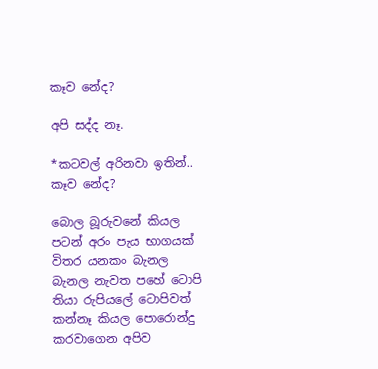කෑව නේද?

අපි සද්ද නෑ.

*කටවල් අරිනවා ඉතින්.. කෑව නේද?

බොල බූරුවනේ කියල පටන් අරං පැය භාගයක් විතර යනකං බැනල බැනල නැවත පහේ ටොපි තියා රුපියලේ ටොපිවත් කන්නෑ කියල පොරොන්දු කරවාගෙන අපිව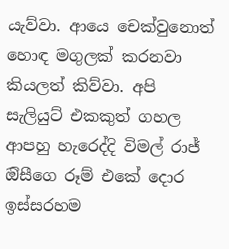යැව්වා. ආයෙ චෙක්වුනොත් හොඳ මගුලක් කරනවා කියලත් කිව්වා. අපි සැලියුට් එකකුත් ගහල ආපහු හැරෙද්දි විමල් රාජ් ඔිසීගෙ රූම් එකේ දොර ඉස්සරහම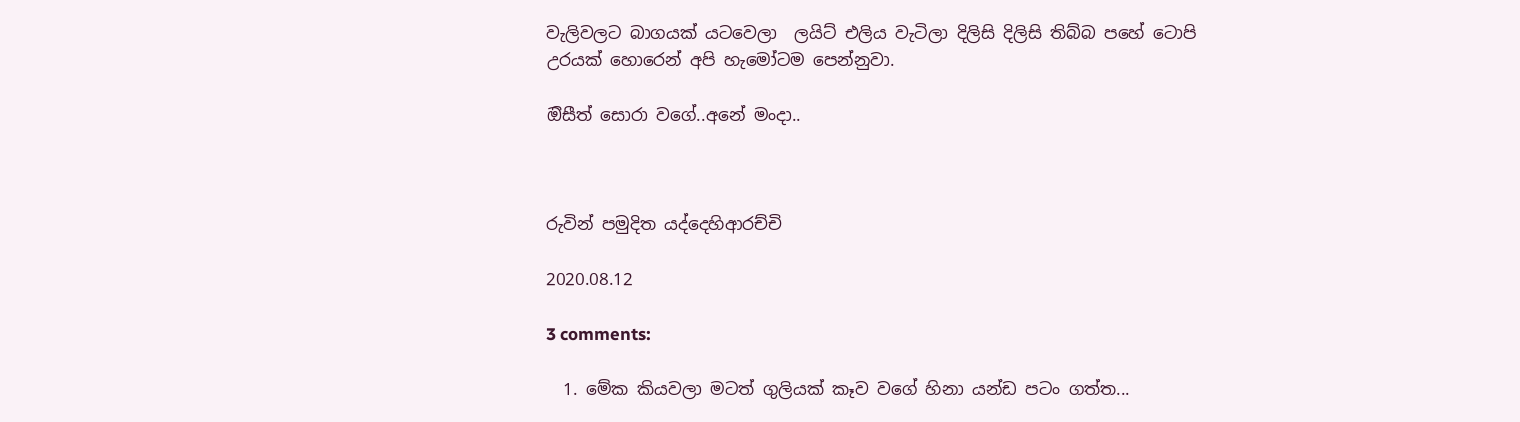වැලිවලට බාගයක් යටවෙලා  ලයිට් එලිය වැටිලා දිලිසි දිලිසි තිබ්බ පහේ ටොපි උරයක් හොරෙන් අපි හැමෝටම පෙන්නුවා.

ඔිසීත් සොරා වගේ..අනේ මංදා..



රුවින් පමුදිත යද්දෙහිආරච්චි

2020.08.12

3 comments:

  1. මේක කියවලා මටත් ගුලියක් කෑව වගේ හිනා යන්ඩ පටං ගත්ත...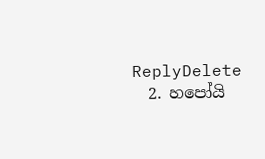ReplyDelete
  2. හපෝයි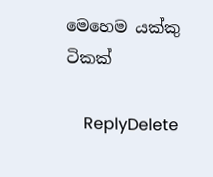මෙහෙම යක්කු ටිකක්

    ReplyDelete